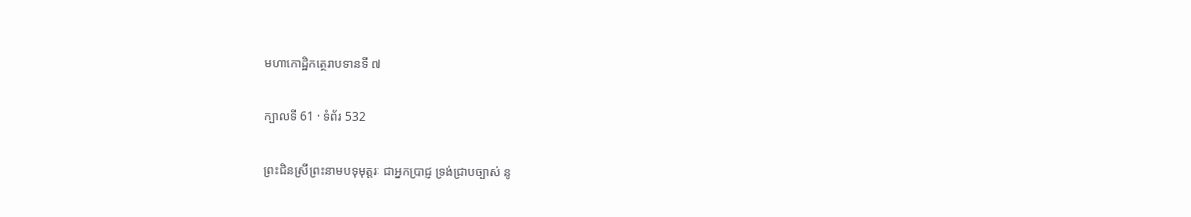មហាកោដ្ឋិកត្ថេរាបទានទី ៧

ក្បាលទី 61 · ទំព័រ 532

ព្រះជិនស្រីព្រះនាមបទុមុត្តរៈ ជាអ្នកប្រាជ្ញ ទ្រង់ជ្រាបច្បាស់ នូ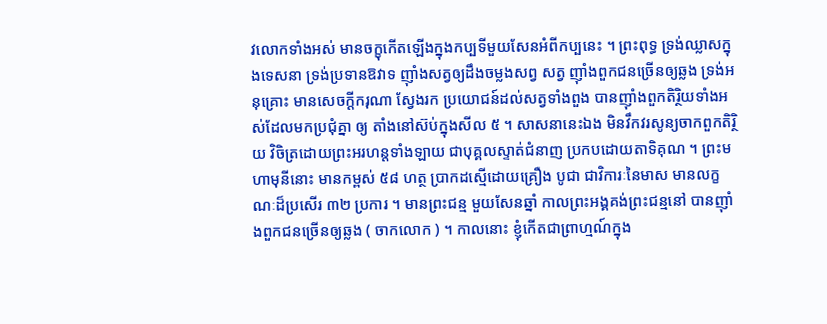វលោកទាំងអស់ មានចក្ខុកើតឡើងក្នុងកប្បទីមួយសែនអំពីកប្បនេះ ។ ព្រះពុទ្ធ ទ្រង់ឈ្លាសក្នុងទេសនា ទ្រង់ប្រទានឱវាទ ញ៉ាំងសត្វឲ្យដឹងចម្លងសព្វ សត្វ ញ៉ាំងពួកជនច្រើនឲ្យឆ្លង ទ្រង់អនុគ្រោះ មានសេចក្តីករុណា ស្វែងរក ប្រយោជន៍ដល់សត្វទាំងពួង បានញ៉ាំងពួកតិរ្ថិយទាំងអស់ដែលមកប្រជុំគ្នា ឲ្យ តាំងនៅស៊ប់ក្នុងសីល ៥ ។ សាសនានេះឯង មិនវឹកវរសូន្យចាកពួកតិរ្ថិយ វិចិត្រដោយព្រះអរហន្តទាំងឡាយ ជាបុគ្គលស្ទាត់ជំនាញ ប្រកបដោយតាទិគុណ ។ ព្រះមហាមុនីនោះ មានកម្ពស់ ៥៨ ហត្ថ ប្រាកដស្មើដោយគ្រឿង បូជា ជាវិការៈនៃមាស មានលក្ខណៈដ៏ប្រសើរ ៣២ ប្រការ ។ មានព្រះជន្ម មួយសែនឆ្នាំ កាលព្រះអង្គគង់ព្រះជន្មនៅ បានញ៉ាំងពួកជនច្រើនឲ្យឆ្លង ( ចាកលោក ) ។ កាលនោះ ខ្ញុំកើតជាព្រាហ្មណ៍ក្នុង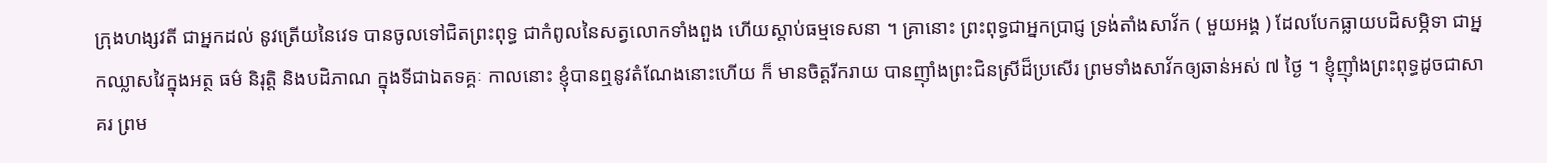ក្រុងហង្សវតី ជាអ្នកដល់ នូវត្រើយនៃវេទ បានចូលទៅជិតព្រះពុទ្ធ ជាកំពូលនៃសត្វលោកទាំងពួង ហើយស្តាប់ធម្មទេសនា ។ គ្រានោះ ព្រះពុទ្ធជាអ្នកប្រាជ្ញ ទ្រង់តាំងសាវ័ក ( មួយអង្គ ) ដែលបែកធ្លាយបដិសម្ភិទា ជាអ្នកឈ្លាសវៃក្នុងអត្ថ ធម៌ និរុត្តិ និងបដិភាណ ក្នុងទីជាឯតទគ្គៈ កាលនោះ ខ្ញុំបានឮនូវតំណែងនោះហើយ ក៏ មានចិត្តរីករាយ បានញ៉ាំងព្រះជិនស្រីដ៏ប្រសើរ ព្រមទាំងសាវ័កឲ្យឆាន់អស់ ៧ ថ្ងៃ ។ ខ្ញុំញ៉ាំងព្រះពុទ្ធដូចជាសាគរ ព្រម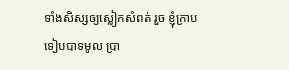ទាំងសិស្សឲ្យស្លៀកសំពត់ រួច ខ្ញុំក្រាបទៀបបាទមូល ប្រា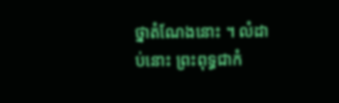ថ្នាតំណែងនោះ ។ លំដាប់នោះ ព្រះពុទ្ធជាកំ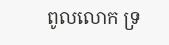ពូលលោក ទ្រ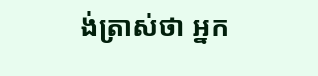ង់ត្រាស់ថា អ្នក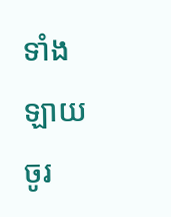ទាំងឡាយចូរ